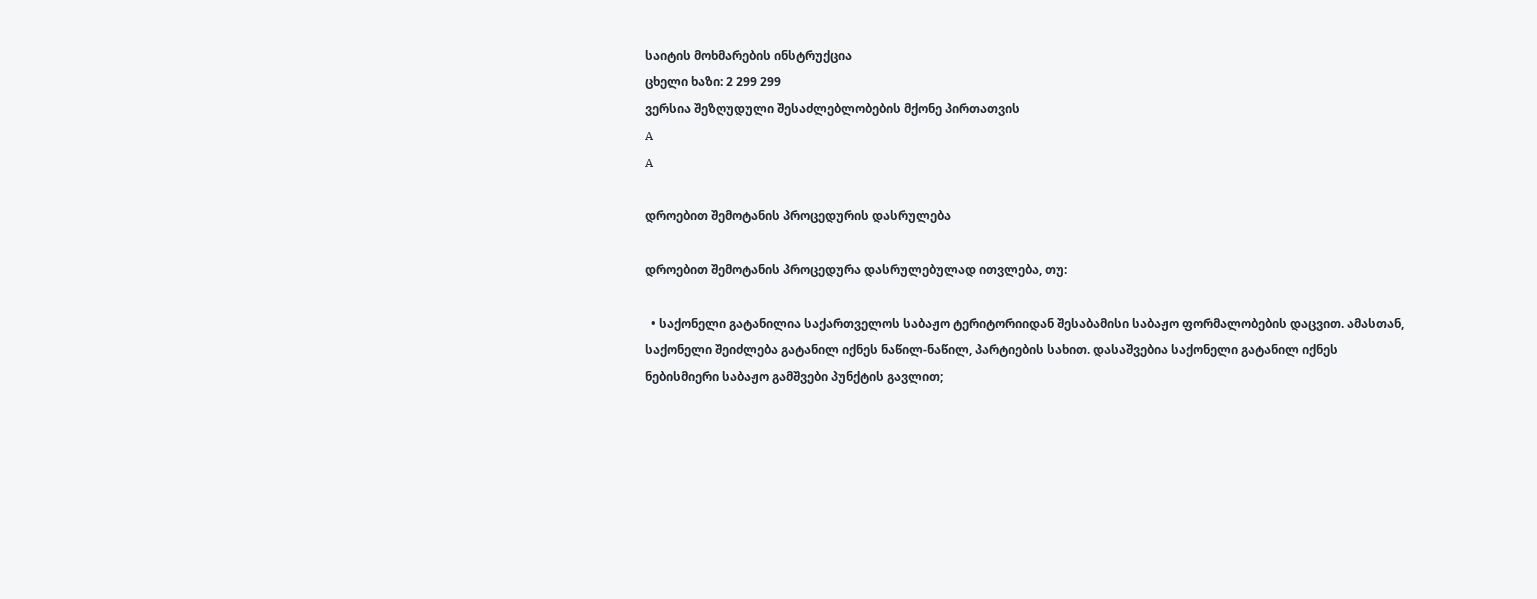საიტის მოხმარების ინსტრუქცია
ცხელი ხაზი: 2 299 299
ვერსია შეზღუდული შესაძლებლობების მქონე პირთათვის
A
A

დროებით შემოტანის პროცედურის დასრულება

დროებით შემოტანის პროცედურა დასრულებულად ითვლება, თუ:

  • საქონელი გატანილია საქართველოს საბაჟო ტერიტორიიდან შესაბამისი საბაჟო ფორმალობების დაცვით. ამასთან, საქონელი შეიძლება გატანილ იქნეს ნაწილ-ნაწილ, პარტიების სახით. დასაშვებია საქონელი გატანილ იქნეს ნებისმიერი საბაჟო გამშვები პუნქტის გავლით;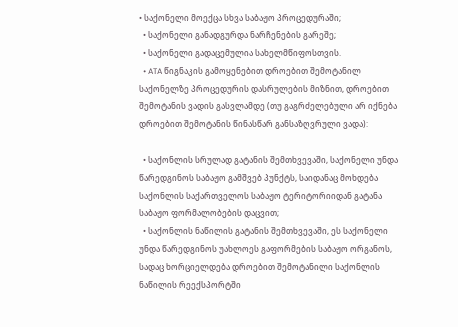• საქონელი მოექცა სხვა საბაჟო პროცედურაში;
  • საქონელი განადგურდა ნარჩენების გარეშე;
  • საქონელი გადაცემულია სახელმწიფოსთვის.
  • ATA წიგნაკის გამოყენებით დროებით შემოტანილ საქონელზე პროცედურის დასრულების მიზნით, დროებით შემოტანის ვადის გასვლამდე (თუ გაგრძელებული არ იქნება დროებით შემოტანის წინასწარ განსაზღვრული ვადა):

  • საქონლის სრულად გატანის შემთხვევაში, საქონელი უნდა წარედგინოს საბაჟო გამშვებ პუნქტს, საიდანაც მოხდება საქონლის საქართველოს საბაჟო ტერიტორიიდან გატანა საბაჟო ფორმალობების დაცვით;
  • საქონლის ნაწილის გატანის შემთხვევაში, ეს საქონელი უნდა წარედგინოს უახლოეს გაფორმების საბაჟო ორგანოს, სადაც ხორციელდება დროებით შემოტანილი საქონლის ნაწილის რეექსპორტში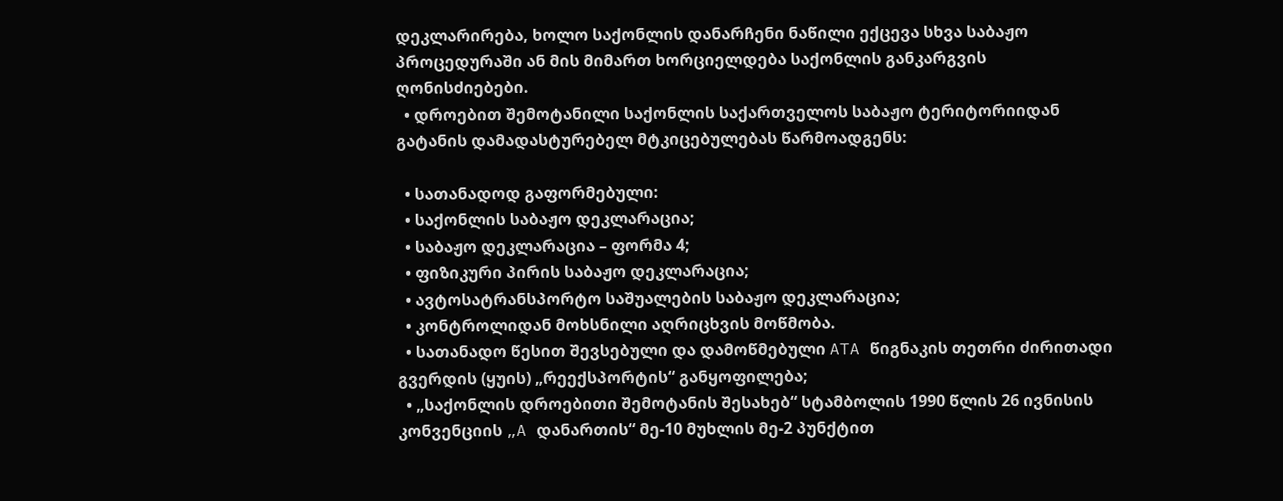დეკლარირება, ხოლო საქონლის დანარჩენი ნაწილი ექცევა სხვა საბაჟო პროცედურაში ან მის მიმართ ხორციელდება საქონლის განკარგვის ღონისძიებები.
  • დროებით შემოტანილი საქონლის საქართველოს საბაჟო ტერიტორიიდან გატანის დამადასტურებელ მტკიცებულებას წარმოადგენს:

  • სათანადოდ გაფორმებული:
  • საქონლის საბაჟო დეკლარაცია;
  • საბაჟო დეკლარაცია – ფორმა 4;
  • ფიზიკური პირის საბაჟო დეკლარაცია;
  • ავტოსატრანსპორტო საშუალების საბაჟო დეკლარაცია;
  • კონტროლიდან მოხსნილი აღრიცხვის მოწმობა.
  • სათანადო წესით შევსებული და დამოწმებული ATA წიგნაკის თეთრი ძირითადი გვერდის (ყუის) „რეექსპორტის“ განყოფილება;
  • „საქონლის დროებითი შემოტანის შესახებ“ სტამბოლის 1990 წლის 26 ივნისის კონვენციის „A დანართის“ მე-10 მუხლის მე-2 პუნქტით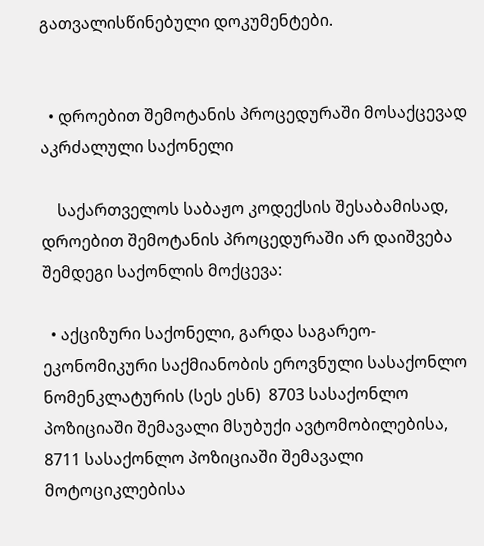გათვალისწინებული დოკუმენტები.


  • დროებით შემოტანის პროცედურაში მოსაქცევად აკრძალული საქონელი

    საქართველოს საბაჟო კოდექსის შესაბამისად, დროებით შემოტანის პროცედურაში არ დაიშვება შემდეგი საქონლის მოქცევა:

  • აქციზური საქონელი, გარდა საგარეო-ეკონომიკური საქმიანობის ეროვნული სასაქონლო ნომენკლატურის (სეს ესნ)  8703 სასაქონლო პოზიციაში შემავალი მსუბუქი ავტომობილებისა, 8711 სასაქონლო პოზიციაში შემავალი მოტოციკლებისა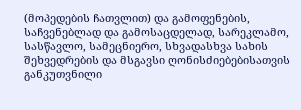(მოპედების ჩათვლით) და გამოფენების, საჩვენებლად და გამოსაცდელად, სარეკლამო, სასწავლო, სამეცნიერო, სხვადასხვა სახის შეხვედრების და მსგავსი ღონისძიებებისათვის განკუთვნილი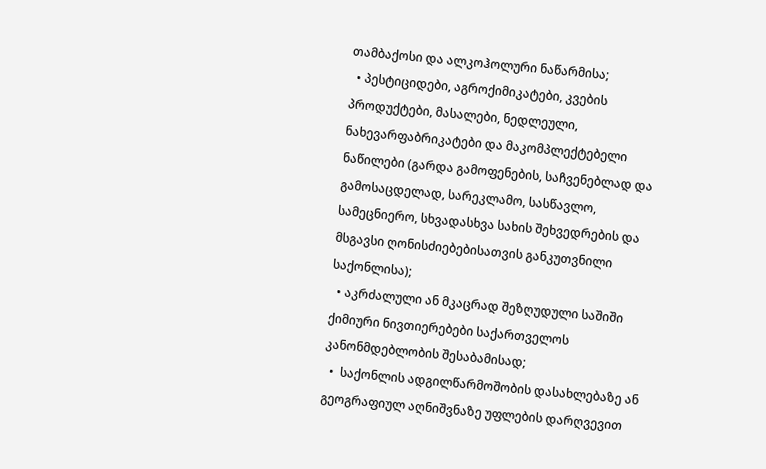თამბაქოსი და ალკოჰოლური ნაწარმისა;
  • პესტიციდები, აგროქიმიკატები, კვების პროდუქტები, მასალები, ნედლეული, ნახევარფაბრიკატები და მაკომპლექტებელი ნაწილები (გარდა გამოფენების, საჩვენებლად და გამოსაცდელად, სარეკლამო, სასწავლო, სამეცნიერო, სხვადასხვა სახის შეხვედრების და მსგავსი ღონისძიებებისათვის განკუთვნილი საქონლისა);
  • აკრძალული ან მკაცრად შეზღუდული საშიში ქიმიური ნივთიერებები საქართველოს კანონმდებლობის შესაბამისად;
  •  საქონლის ადგილწარმოშობის დასახლებაზე ან გეოგრაფიულ აღნიშვნაზე უფლების დარღვევით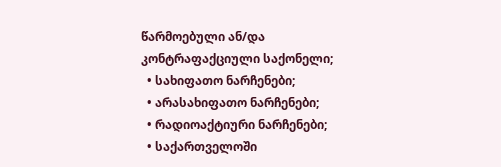წარმოებული ან/და კონტრაფაქციული საქონელი;
  • სახიფათო ნარჩენები;
  • არასახიფათო ნარჩენები;
  • რადიოაქტიური ნარჩენები;
  • საქართველოში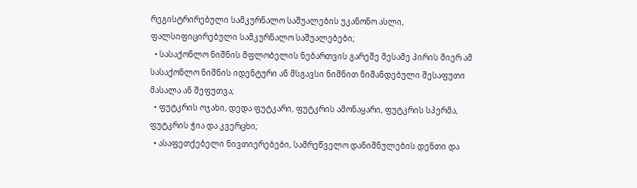რეგისტრირებული სამკურნალო საშუალების უკანონო ასლი, ფალსიფიცირებული სამკურნალო საშუალებები;
  • სასაქონლო ნიშნის მფლობელის ნებართვის გარეშე მესამე პირის მიერ ამ სასაქონლო ნიშნის იდენტური ან მსგავსი ნიშნით ნიშანდებული შესაფუთი მასალა ან შეფუთვა;
  • ფუტკრის ოჯახი, დედა ფუტკარი, ფუტკრის ამონაყარი, ფუტკრის სპერმა, ფუტკრის ჭია და კვერცხი;
  • ასაფეთქებელი ნივთიერებები, სამრეწველო დანიშნულების დენთი და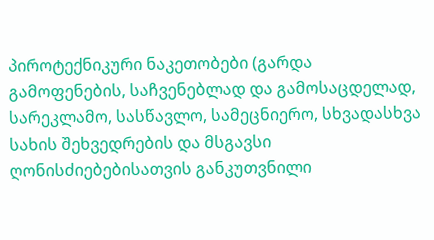პიროტექნიკური ნაკეთობები (გარდა გამოფენების, საჩვენებლად და გამოსაცდელად, სარეკლამო, სასწავლო, სამეცნიერო, სხვადასხვა სახის შეხვედრების და მსგავსი ღონისძიებებისათვის განკუთვნილი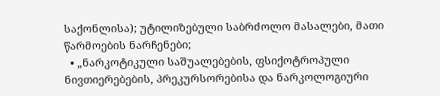საქონლისა); უტილიზებული საბრძოლო მასალები, მათი წარმოების ნარჩენები;
  • „ნარკოტიკული საშუალებების, ფსიქოტროპული ნივთიერებების, პრეკურსორებისა და ნარკოლოგიური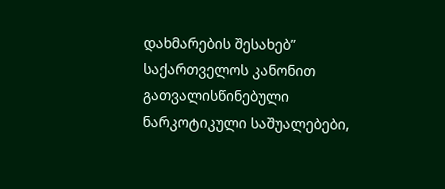დახმარების შესახებ” საქართველოს კანონით გათვალისწინებული ნარკოტიკული საშუალებები,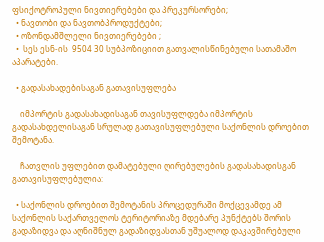ფსიქოტროპული ნივთიერებები და პრეკურსორები;
  • ნავთობი და ნავთობპროდუქტები;
  • ოზონდამშლელი ნივთიერებები ;
  •  სეს ესნ-ის  9504 30 სუბპოზიციით გათვალისწინებული სათამაშო აპარატები.

  • გადასახადებისაგან გათავისუფლება

    იმპორტის გადასახადისაგან თავისუფლდება იმპორტის გადასახდელისაგან სრულად გათავისუფლებული საქონლის დროებით შემოტანა.

    ჩათვლის უფლებით დამატებული ღირებულების გადასახადისგან გათავისუფლებულია:

  • საქონლის დროებით შემოტანის პროცედურაში მოქცევამდე ამ საქონლის საქართველოს ტერიტორიაზე მდებარე პუნქტებს შორის გადაზიდვა და აღნიშნულ გადაზიდვასთან უშუალოდ დაკავშირებული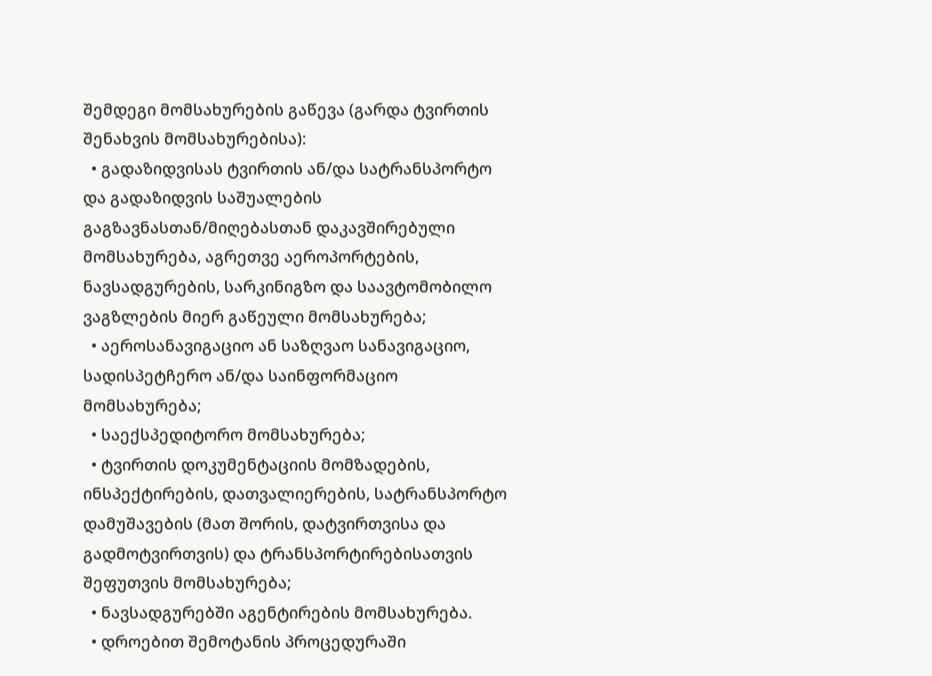შემდეგი მომსახურების გაწევა (გარდა ტვირთის შენახვის მომსახურებისა):
  • გადაზიდვისას ტვირთის ან/და სატრანსპორტო და გადაზიდვის საშუალების გაგზავნასთან/მიღებასთან დაკავშირებული მომსახურება, აგრეთვე აეროპორტების, ნავსადგურების, სარკინიგზო და საავტომობილო ვაგზლების მიერ გაწეული მომსახურება;
  • აეროსანავიგაციო ან საზღვაო სანავიგაციო, სადისპეტჩერო ან/და საინფორმაციო მომსახურება;
  • საექსპედიტორო მომსახურება;
  • ტვირთის დოკუმენტაციის მომზადების, ინსპექტირების, დათვალიერების, სატრანსპორტო დამუშავების (მათ შორის, დატვირთვისა და გადმოტვირთვის) და ტრანსპორტირებისათვის შეფუთვის მომსახურება;
  • ნავსადგურებში აგენტირების მომსახურება.
  • დროებით შემოტანის პროცედურაში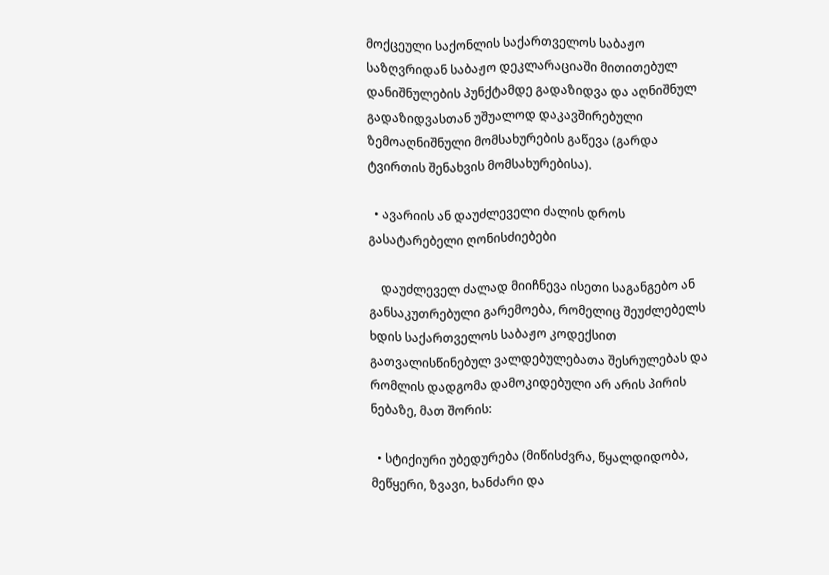მოქცეული საქონლის საქართველოს საბაჟო საზღვრიდან საბაჟო დეკლარაციაში მითითებულ დანიშნულების პუნქტამდე გადაზიდვა და აღნიშნულ გადაზიდვასთან უშუალოდ დაკავშირებული ზემოაღნიშნული მომსახურების გაწევა (გარდა ტვირთის შენახვის მომსახურებისა).

  • ავარიის ან დაუძლეველი ძალის დროს გასატარებელი ღონისძიებები

    დაუძლეველ ძალად მიიჩნევა ისეთი საგანგებო ან განსაკუთრებული გარემოება, რომელიც შეუძლებელს ხდის საქართველოს საბაჟო კოდექსით გათვალისწინებულ ვალდებულებათა შესრულებას და რომლის დადგომა დამოკიდებული არ არის პირის ნებაზე, მათ შორის:

  • სტიქიური უბედურება (მიწისძვრა, წყალდიდობა, მეწყერი, ზვავი, ხანძარი და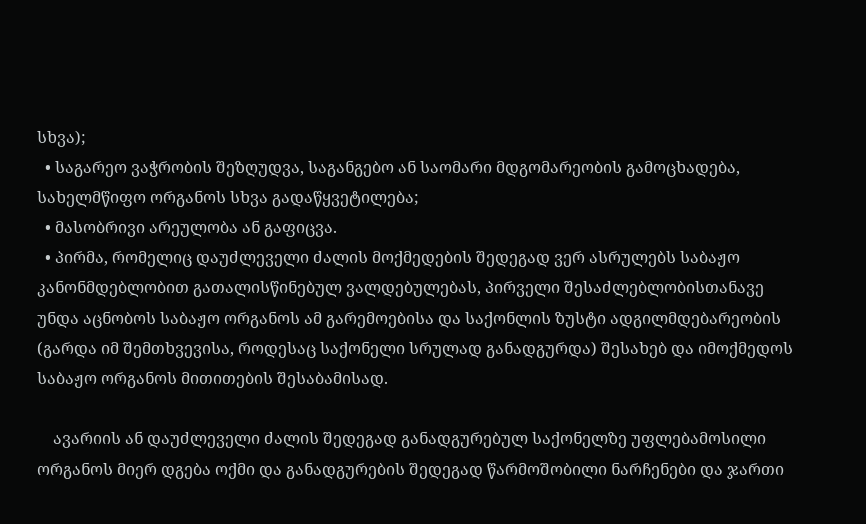სხვა);
  • საგარეო ვაჭრობის შეზღუდვა, საგანგებო ან საომარი მდგომარეობის გამოცხადება, სახელმწიფო ორგანოს სხვა გადაწყვეტილება;
  • მასობრივი არეულობა ან გაფიცვა.
  • პირმა, რომელიც დაუძლეველი ძალის მოქმედების შედეგად ვერ ასრულებს საბაჟო კანონმდებლობით გათალისწინებულ ვალდებულებას, პირველი შესაძლებლობისთანავე უნდა აცნობოს საბაჟო ორგანოს ამ გარემოებისა და საქონლის ზუსტი ადგილმდებარეობის (გარდა იმ შემთხვევისა, როდესაც საქონელი სრულად განადგურდა) შესახებ და იმოქმედოს საბაჟო ორგანოს მითითების შესაბამისად.

    ავარიის ან დაუძლეველი ძალის შედეგად განადგურებულ საქონელზე უფლებამოსილი ორგანოს მიერ დგება ოქმი და განადგურების შედეგად წარმოშობილი ნარჩენები და ჯართი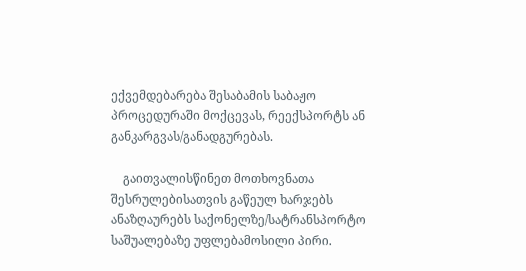ექვემდებარება შესაბამის საბაჟო პროცედურაში მოქცევას, რეექსპორტს ან განკარგვას/განადგურებას.

    გაითვალისწინეთ მოთხოვნათა შესრულებისათვის გაწეულ ხარჯებს ანაზღაურებს საქონელზე/სატრანსპორტო საშუალებაზე უფლებამოსილი პირი.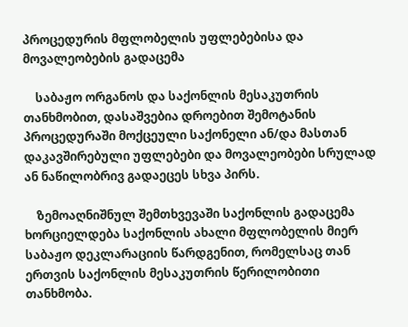პროცედურის მფლობელის უფლებებისა და მოვალეობების გადაცემა

    საბაჟო ორგანოს და საქონლის მესაკუთრის თანხმობით, დასაშვებია დროებით შემოტანის პროცედურაში მოქცეული საქონელი ან/და მასთან დაკავშირებული უფლებები და მოვალეობები სრულად ან ნაწილობრივ გადაეცეს სხვა პირს.

    ზემოაღნიშნულ შემთხვევაში საქონლის გადაცემა ხორციელდება საქონლის ახალი მფლობელის მიერ საბაჟო დეკლარაციის წარდგენით, რომელსაც თან ერთვის საქონლის მესაკუთრის წერილობითი თანხმობა.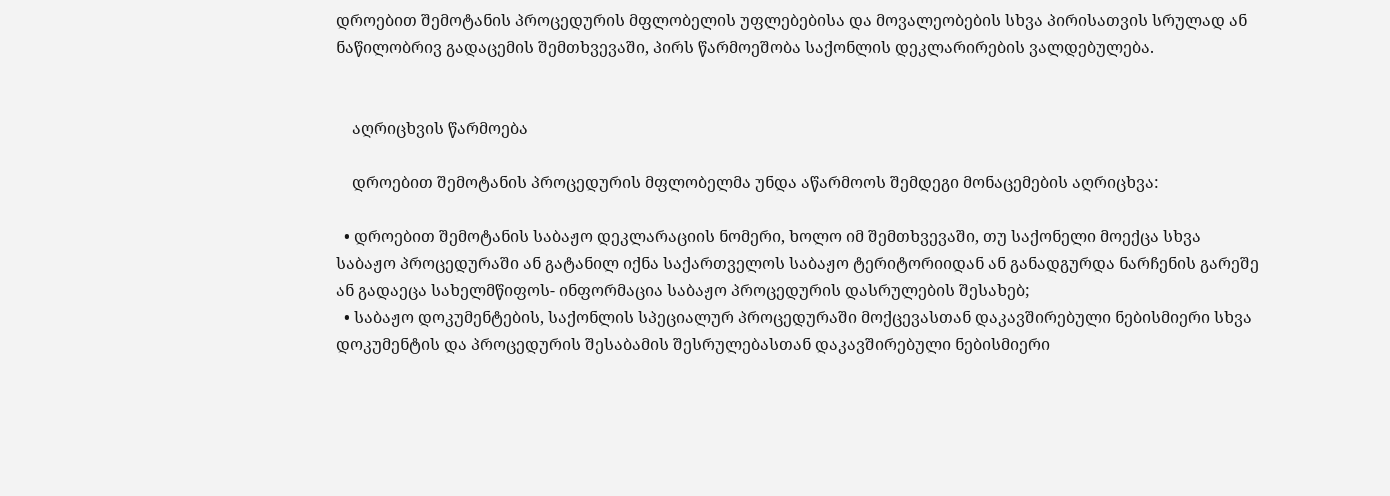დროებით შემოტანის პროცედურის მფლობელის უფლებებისა და მოვალეობების სხვა პირისათვის სრულად ან ნაწილობრივ გადაცემის შემთხვევაში, პირს წარმოეშობა საქონლის დეკლარირების ვალდებულება.


    აღრიცხვის წარმოება

    დროებით შემოტანის პროცედურის მფლობელმა უნდა აწარმოოს შემდეგი მონაცემების აღრიცხვა:

  • დროებით შემოტანის საბაჟო დეკლარაციის ნომერი, ხოლო იმ შემთხვევაში, თუ საქონელი მოექცა სხვა საბაჟო პროცედურაში ან გატანილ იქნა საქართველოს საბაჟო ტერიტორიიდან ან განადგურდა ნარჩენის გარეშე ან გადაეცა სახელმწიფოს- ინფორმაცია საბაჟო პროცედურის დასრულების შესახებ;
  • საბაჟო დოკუმენტების, საქონლის სპეციალურ პროცედურაში მოქცევასთან დაკავშირებული ნებისმიერი სხვა დოკუმენტის და პროცედურის შესაბამის შესრულებასთან დაკავშირებული ნებისმიერი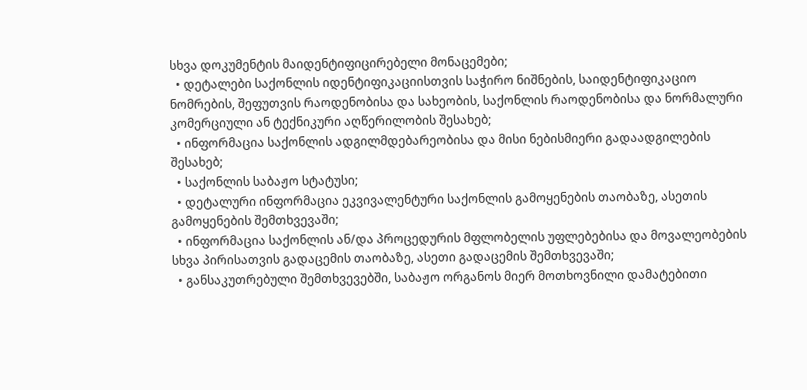სხვა დოკუმენტის მაიდენტიფიცირებელი მონაცემები;
  • დეტალები საქონლის იდენტიფიკაციისთვის საჭირო ნიშნების, საიდენტიფიკაციო ნომრების, შეფუთვის რაოდენობისა და სახეობის, საქონლის რაოდენობისა და ნორმალური კომერციული ან ტექნიკური აღწერილობის შესახებ;
  • ინფორმაცია საქონლის ადგილმდებარეობისა და მისი ნებისმიერი გადაადგილების შესახებ;
  • საქონლის საბაჟო სტატუსი;
  • დეტალური ინფორმაცია ეკვივალენტური საქონლის გამოყენების თაობაზე, ასეთის გამოყენების შემთხვევაში;
  • ინფორმაცია საქონლის ან/და პროცედურის მფლობელის უფლებებისა და მოვალეობების სხვა პირისათვის გადაცემის თაობაზე, ასეთი გადაცემის შემთხვევაში;
  • განსაკუთრებული შემთხვევებში, საბაჟო ორგანოს მიერ მოთხოვნილი დამატებითი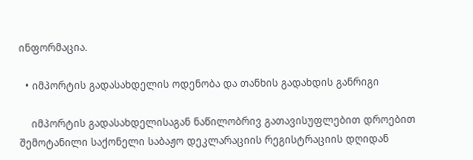ინფორმაცია.

  • იმპორტის გადასახდელის ოდენობა და თანხის გადახდის განრიგი

    იმპორტის გადასახდელისაგან ნაწილობრივ გათავისუფლებით დროებით შემოტანილი საქონელი საბაჟო დეკლარაციის რეგისტრაციის დღიდან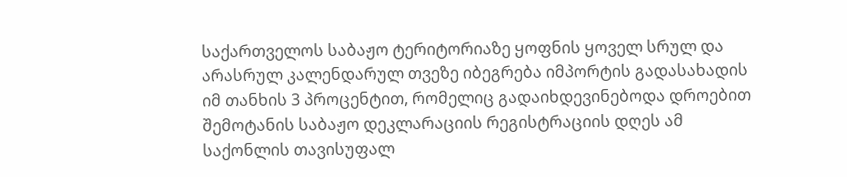საქართველოს საბაჟო ტერიტორიაზე ყოფნის ყოველ სრულ და არასრულ კალენდარულ თვეზე იბეგრება იმპორტის გადასახადის იმ თანხის 3 პროცენტით, რომელიც გადაიხდევინებოდა დროებით შემოტანის საბაჟო დეკლარაციის რეგისტრაციის დღეს ამ საქონლის თავისუფალ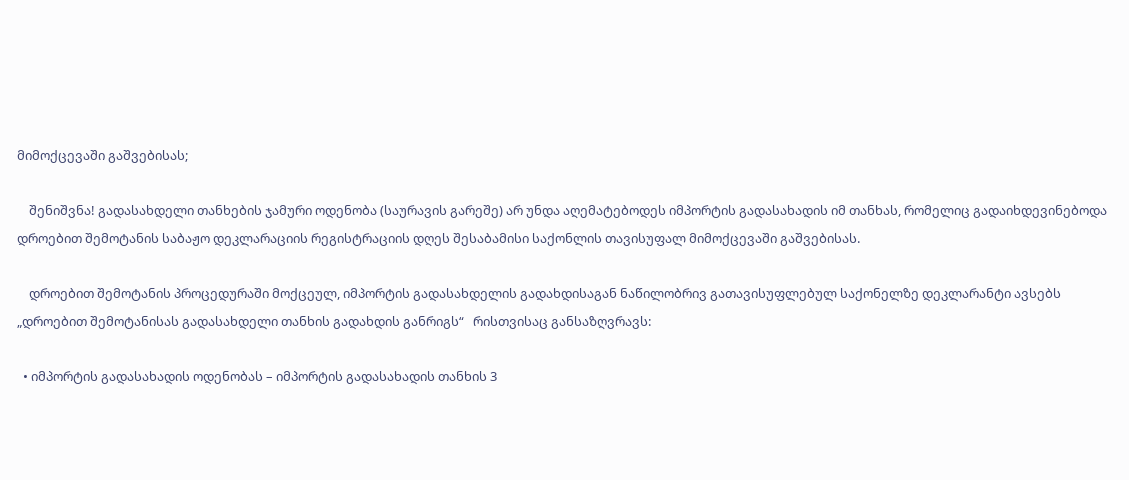მიმოქცევაში გაშვებისას;

    შენიშვნა! გადასახდელი თანხების ჯამური ოდენობა (საურავის გარეშე) არ უნდა აღემატებოდეს იმპორტის გადასახადის იმ თანხას, რომელიც გადაიხდევინებოდა დროებით შემოტანის საბაჟო დეკლარაციის რეგისტრაციის დღეს შესაბამისი საქონლის თავისუფალ მიმოქცევაში გაშვებისას.

    დროებით შემოტანის პროცედურაში მოქცეულ, იმპორტის გადასახდელის გადახდისაგან ნაწილობრივ გათავისუფლებულ საქონელზე დეკლარანტი ავსებს „დროებით შემოტანისას გადასახდელი თანხის გადახდის განრიგს“   რისთვისაც განსაზღვრავს:

  • იმპორტის გადასახადის ოდენობას – იმპორტის გადასახადის თანხის 3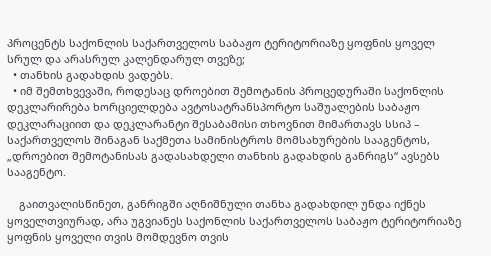პროცენტს საქონლის საქართველოს საბაჟო ტერიტორიაზე ყოფნის ყოველ სრულ და არასრულ კალენდარულ თვეზე;
  • თანხის გადახდის ვადებს.
  • იმ შემთხვევაში, როდესაც დროებით შემოტანის პროცედურაში საქონლის დეკლარირება ხორციელდება ავტოსატრანსპორტო საშუალების საბაჟო დეკლარაციით და დეკლარანტი შესაბამისი თხოვნით მიმართავს სსიპ – საქართველოს შინაგან საქმეთა სამინისტროს მომსახურების სააგენტოს, „დროებით შემოტანისას გადასახდელი თანხის გადახდის განრიგს“ ავსებს სააგენტო.

    გაითვალისწინეთ, განრიგში აღნიშნული თანხა გადახდილ უნდა იქნეს ყოველთვიურად, არა უგვიანეს საქონლის საქართველოს საბაჟო ტერიტორიაზე ყოფნის ყოველი თვის მომდევნო თვის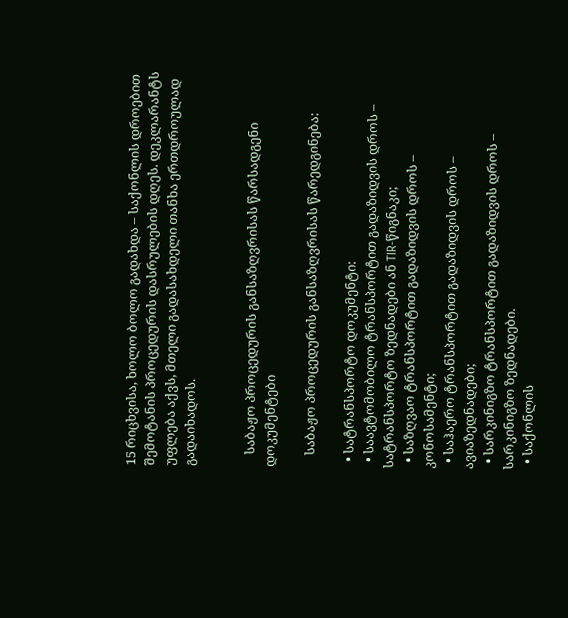15 რიცხვისა, ხოლო ბოლო გადახდა – საქონლის დროებით შემოტანის პროცედურის დასრულების დღეს. დეკლარანტს უფლება აქვს, მთელი გადასახდელი თანხა ერთდროულად გადაიხადოს.


    საბაჟო პროცედურის განსაზღვრისას წარსადგენი დოკუმენტები

    საბაჟო პროცედურის განსაზღვრისას წარედგინება:

  • სატრანსპორტო დოკუმენტი:
  • საავტომობილო ტრანსპორტით გადაზიდვის დროს – სატრანსპორტო ზედნადები ან TIR-წიგნაკი;
  • საზღვაო ტრანსპორტით გადაზიდვის დროს – კონოსამენტი;
  • საჰაერო ტრანსპორტით გადაზიდვის დროს – ავიაზედნადები;
  • სარკინიგზო ტრანსპორტით გადაზიდვის დროს – სარკინიგზო ზედნადები.
  • საქონლის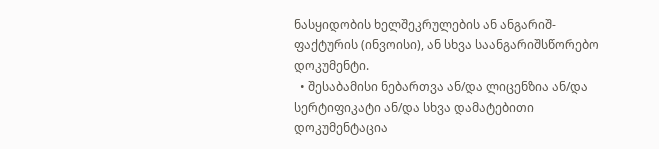ნასყიდობის ხელშეკრულების ან ანგარიშ-ფაქტურის (ინვოისი), ან სხვა საანგარიშსწორებო დოკუმენტი.
  • შესაბამისი ნებართვა ან/და ლიცენზია ან/და სერტიფიკატი ან/და სხვა დამატებითი დოკუმენტაცია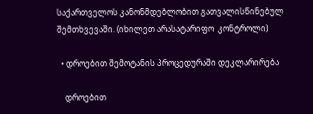საქართველოს კანონმდებლობით გათვალისწინებულ შემთხვევაში. (იხილეთ არასატარიფო  კონტროლი)

  • დროებით შემოტანის პროცედურაში დეკლარირება

    დროებით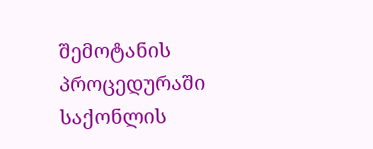შემოტანის პროცედურაში საქონლის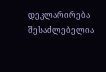დეკლარირება შესაძლებელია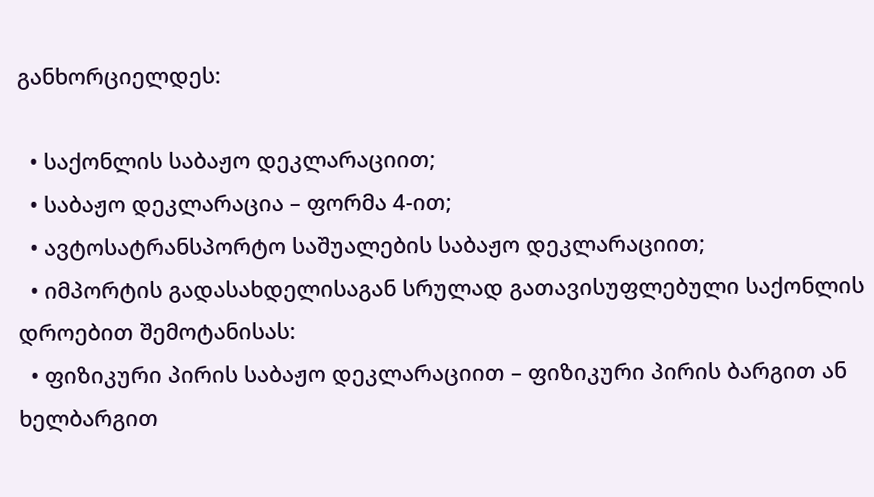განხორციელდეს:

  • საქონლის საბაჟო დეკლარაციით;
  • საბაჟო დეკლარაცია – ფორმა 4-ით;
  • ავტოსატრანსპორტო საშუალების საბაჟო დეკლარაციით;
  • იმპორტის გადასახდელისაგან სრულად გათავისუფლებული საქონლის დროებით შემოტანისას:
  • ფიზიკური პირის საბაჟო დეკლარაციით – ფიზიკური პირის ბარგით ან ხელბარგით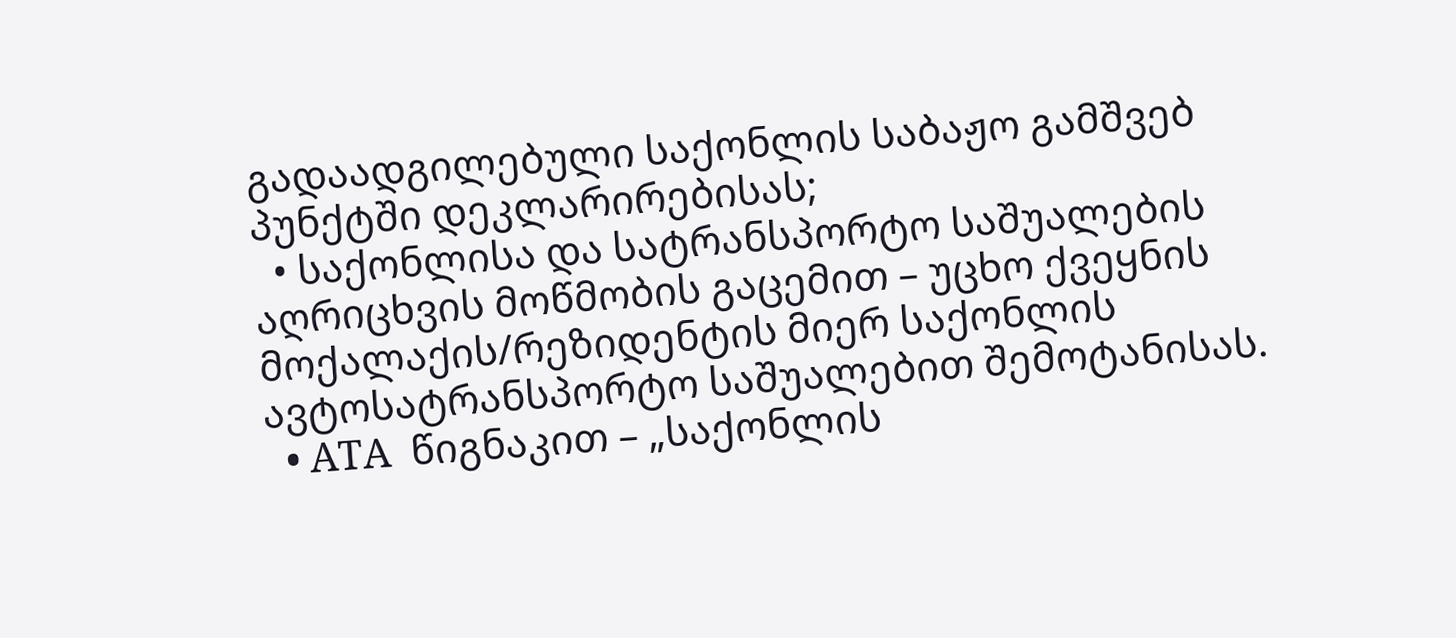გადაადგილებული საქონლის საბაჟო გამშვებ პუნქტში დეკლარირებისას;
  • საქონლისა და სატრანსპორტო საშუალების აღრიცხვის მოწმობის გაცემით – უცხო ქვეყნის მოქალაქის/რეზიდენტის მიერ საქონლის ავტოსატრანსპორტო საშუალებით შემოტანისას.
  • ATA  წიგნაკით – „საქონლის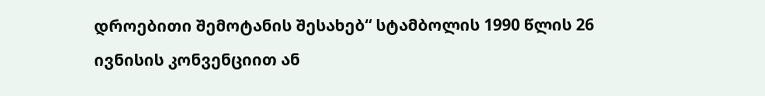დროებითი შემოტანის შესახებ“ სტამბოლის 1990 წლის 26 ივნისის კონვენციით ან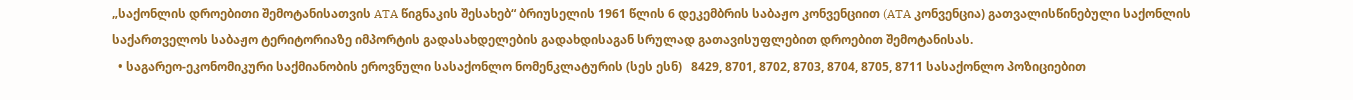„საქონლის დროებითი შემოტანისათვის ATA წიგნაკის შესახებ“ ბრიუსელის 1961 წლის 6 დეკემბრის საბაჟო კონვენციით (ATA კონვენცია) გათვალისწინებული საქონლის საქართველოს საბაჟო ტერიტორიაზე იმპორტის გადასახდელების გადახდისაგან სრულად გათავისუფლებით დროებით შემოტანისას.
  • საგარეო-ეკონომიკური საქმიანობის ეროვნული სასაქონლო ნომენკლატურის (სეს ესნ)   8429, 8701, 8702, 8703, 8704, 8705, 8711 სასაქონლო პოზიციებით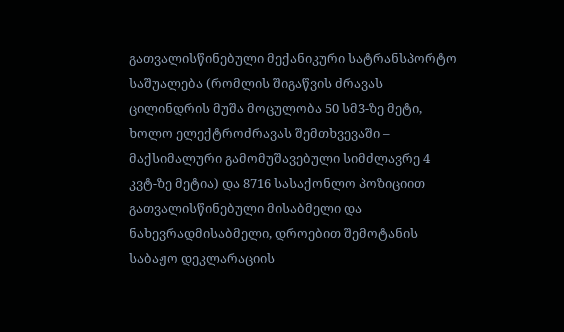გათვალისწინებული მექანიკური სატრანსპორტო საშუალება (რომლის შიგაწვის ძრავას ცილინდრის მუშა მოცულობა 50 სმ3-ზე მეტი, ხოლო ელექტროძრავას შემთხვევაში – მაქსიმალური გამომუშავებული სიმძლავრე 4 კვტ-ზე მეტია) და 8716 სასაქონლო პოზიციით გათვალისწინებული მისაბმელი და ნახევრადმისაბმელი, დროებით შემოტანის საბაჟო დეკლარაციის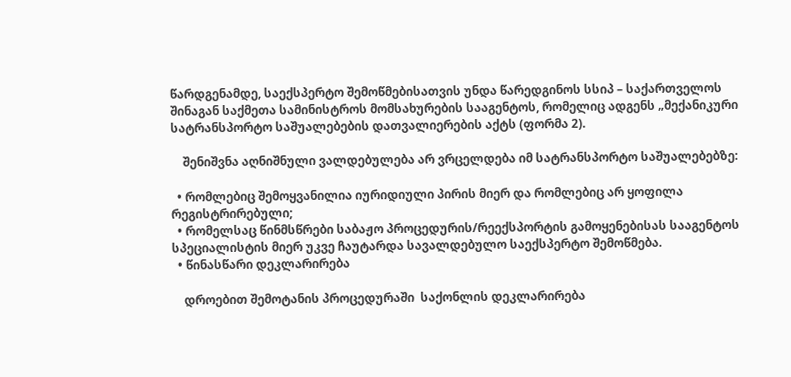წარდგენამდე, საექსპერტო შემოწმებისათვის უნდა წარედგინოს სსიპ – საქართველოს შინაგან საქმეთა სამინისტროს მომსახურების სააგენტოს, რომელიც ადგენს „მექანიკური სატრანსპორტო საშუალებების დათვალიერების აქტს (ფორმა 2).

    შენიშვნა აღნიშნული ვალდებულება არ ვრცელდება იმ სატრანსპორტო საშუალებებზე:

  • რომლებიც შემოყვანილია იურიდიული პირის მიერ და რომლებიც არ ყოფილა რეგისტრირებული;
  • რომელსაც წინმსწრები საბაჟო პროცედურის/რეექსპორტის გამოყენებისას სააგენტოს სპეციალისტის მიერ უკვე ჩაუტარდა სავალდებულო საექსპერტო შემოწმება.
  • წინასწარი დეკლარირება

    დროებით შემოტანის პროცედურაში  საქონლის დეკლარირება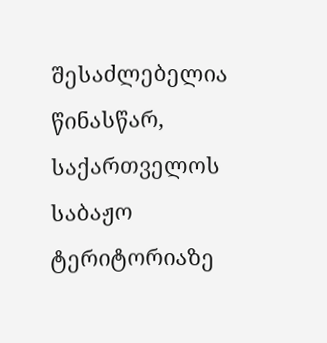შესაძლებელია წინასწარ, საქართველოს საბაჟო ტერიტორიაზე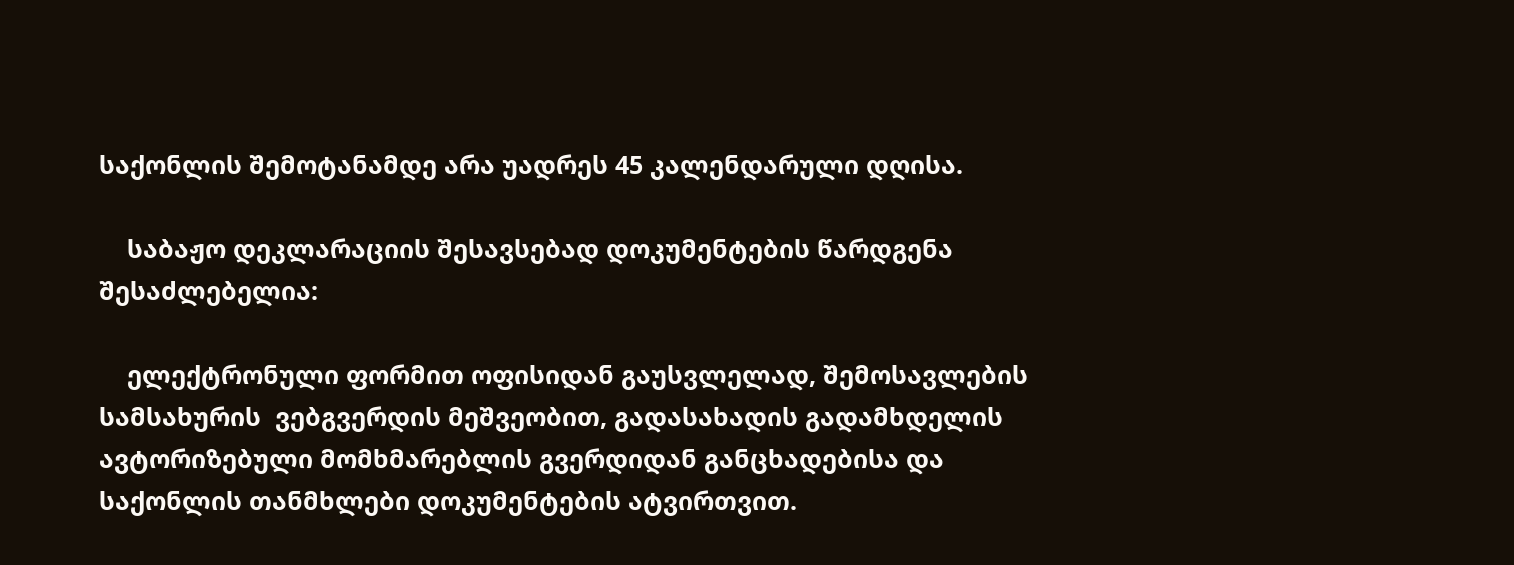საქონლის შემოტანამდე არა უადრეს 45 კალენდარული დღისა.

    საბაჟო დეკლარაციის შესავსებად დოკუმენტების წარდგენა შესაძლებელია:

    ელექტრონული ფორმით ოფისიდან გაუსვლელად, შემოსავლების სამსახურის  ვებგვერდის მეშვეობით, გადასახადის გადამხდელის ავტორიზებული მომხმარებლის გვერდიდან განცხადებისა და საქონლის თანმხლები დოკუმენტების ატვირთვით.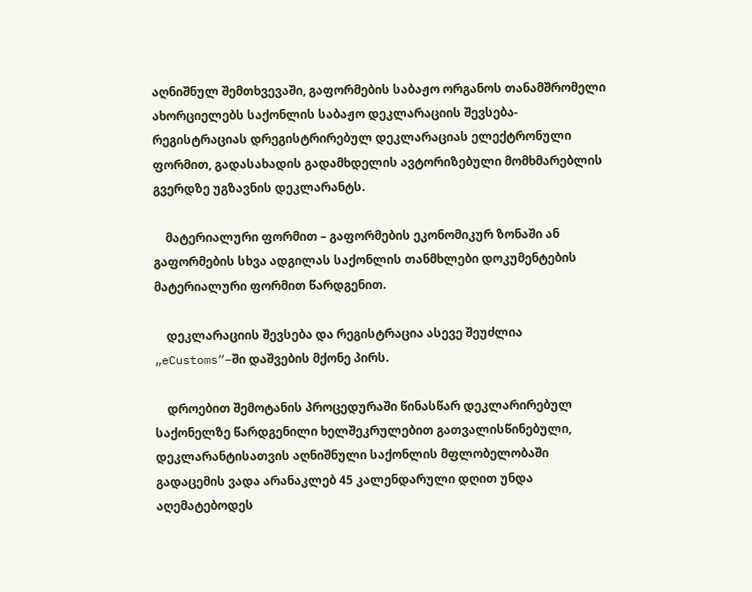აღნიშნულ შემთხვევაში, გაფორმების საბაჟო ორგანოს თანამშრომელი ახორციელებს საქონლის საბაჟო დეკლარაციის შევსება-რეგისტრაციას დრეგისტრირებულ დეკლარაციას ელექტრონული ფორმით, გადასახადის გადამხდელის ავტორიზებული მომხმარებლის გვერდზე უგზავნის დეკლარანტს.

    მატერიალური ფორმით – გაფორმების ეკონომიკურ ზონაში ან გაფორმების სხვა ადგილას საქონლის თანმხლები დოკუმენტების მატერიალური ფორმით წარდგენით.

    დეკლარაციის შევსება და რეგისტრაცია ასევე შეუძლია „eCustoms“–ში დაშვების მქონე პირს.

    დროებით შემოტანის პროცედურაში წინასწარ დეკლარირებულ საქონელზე წარდგენილი ხელშეკრულებით გათვალისწინებული, დეკლარანტისათვის აღნიშნული საქონლის მფლობელობაში გადაცემის ვადა არანაკლებ 45 კალენდარული დღით უნდა აღემატებოდეს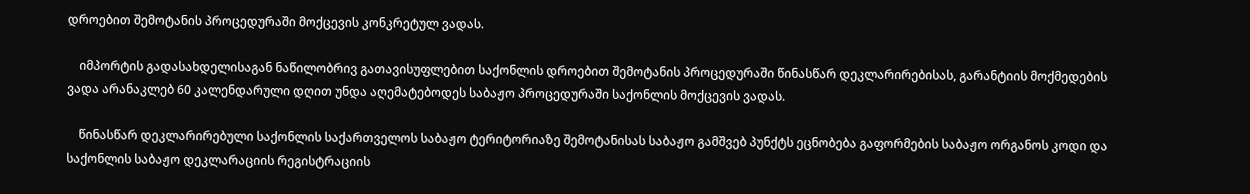დროებით შემოტანის პროცედურაში მოქცევის კონკრეტულ ვადას.

    იმპორტის გადასახდელისაგან ნაწილობრივ გათავისუფლებით საქონლის დროებით შემოტანის პროცედურაში წინასწარ დეკლარირებისას, გარანტიის მოქმედების ვადა არანაკლებ 60 კალენდარული დღით უნდა აღემატებოდეს საბაჟო პროცედურაში საქონლის მოქცევის ვადას.

    წინასწარ დეკლარირებული საქონლის საქართველოს საბაჟო ტერიტორიაზე შემოტანისას საბაჟო გამშვებ პუნქტს ეცნობება გაფორმების საბაჟო ორგანოს კოდი და საქონლის საბაჟო დეკლარაციის რეგისტრაციის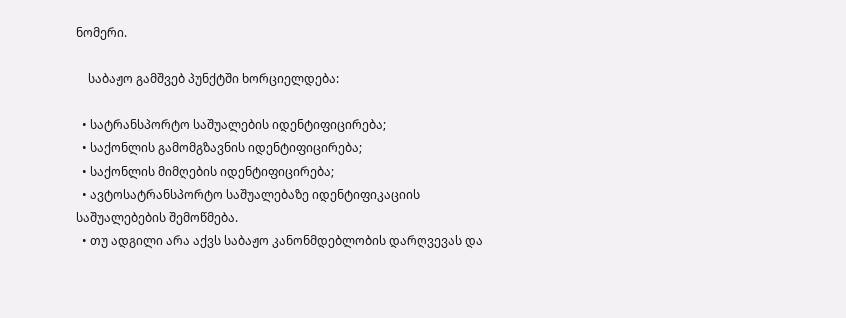ნომერი.

    საბაჟო გამშვებ პუნქტში ხორციელდება:

  • სატრანსპორტო საშუალების იდენტიფიცირება;
  • საქონლის გამომგზავნის იდენტიფიცირება;
  • საქონლის მიმღების იდენტიფიცირება;
  • ავტოსატრანსპორტო საშუალებაზე იდენტიფიკაციის საშუალებების შემოწმება.
  • თუ ადგილი არა აქვს საბაჟო კანონმდებლობის დარღვევას და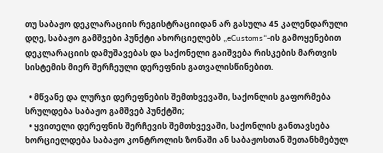თუ საბაჟო დეკლარაციის რეგისტრაციიდან არ გასულა 45 კალენდარული დღე, საბაჟო გამშვები პუნქტი ახორციელებს „eCustoms“-ის გამოყენებით დეკლარაციის დამუშავებას და საქონელი გაიშვება რისკების მართვის სისტემის მიერ შერჩეული დერეფნის გათვალისწინებით.

  • მწვანე და ლურჯი დერეფნების შემთხვევაში, საქონლის გაფორმება სრულდება საბაჟო გამშვებ პუნქტში;
  • ყვითელი დერეფნის შერჩევის შემთხვევაში, საქონლის განთავსება ხორციელდება საბაჟო კონტროლის ზონაში ან საბაჟოსთან შეთანხმებულ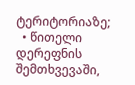ტერიტორიაზე;
  • წითელი დერეფნის შემთხვევაში,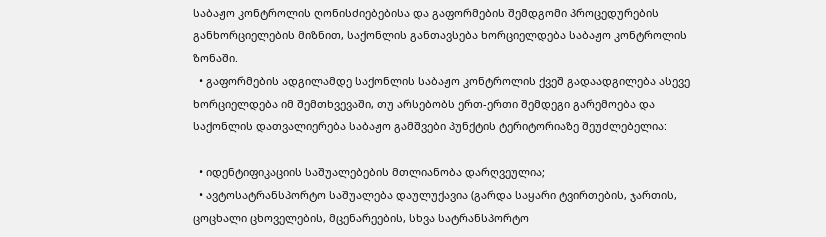საბაჟო კონტროლის ღონისძიებებისა და გაფორმების შემდგომი პროცედურების განხორციელების მიზნით, საქონლის განთავსება ხორციელდება საბაჟო კონტროლის ზონაში.
  • გაფორმების ადგილამდე საქონლის საბაჟო კონტროლის ქვეშ გადაადგილება ასევე ხორციელდება იმ შემთხვევაში, თუ არსებობს ერთ-ერთი შემდეგი გარემოება და საქონლის დათვალიერება საბაჟო გამშვები პუნქტის ტერიტორიაზე შეუძლებელია:

  • იდენტიფიკაციის საშუალებების მთლიანობა დარღვეულია;
  • ავტოსატრანსპორტო საშუალება დაულუქავია (გარდა საყარი ტვირთების, ჯართის, ცოცხალი ცხოველების, მცენარეების, სხვა სატრანსპორტო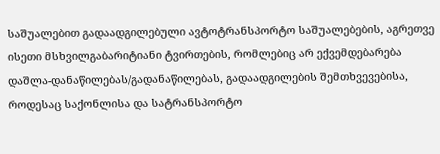საშუალებით გადაადგილებული ავტოტრანსპორტო საშუალებების, აგრეთვე ისეთი მსხვილგაბარიტიანი ტვირთების, რომლებიც არ ექვემდებარება დაშლა-დანაწილებას/გადანაწილებას, გადაადგილების შემთხვევებისა, როდესაც საქონლისა და სატრანსპორტო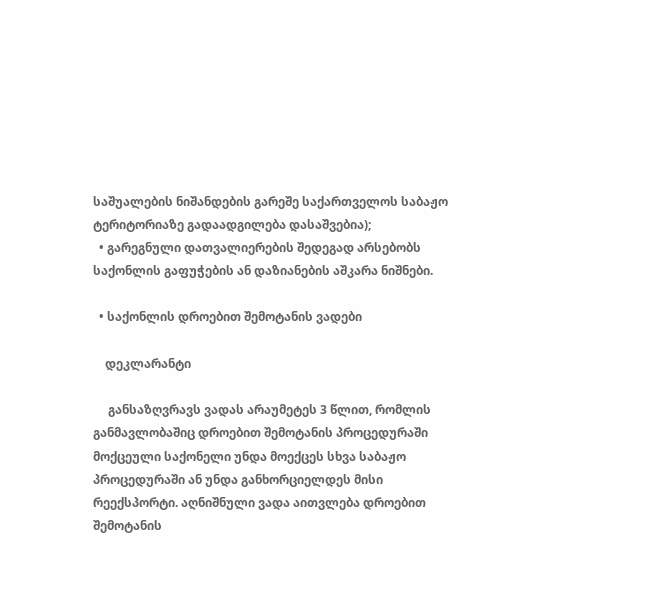საშუალების ნიშანდების გარეშე საქართველოს საბაჟო ტერიტორიაზე გადაადგილება დასაშვებია);
  • გარეგნული დათვალიერების შედეგად არსებობს საქონლის გაფუჭების ან დაზიანების აშკარა ნიშნები.

  • საქონლის დროებით შემოტანის ვადები

    დეკლარანტი

     განსაზღვრავს ვადას არაუმეტეს 3 წლით, რომლის განმავლობაშიც დროებით შემოტანის პროცედურაში მოქცეული საქონელი უნდა მოექცეს სხვა საბაჟო პროცედურაში ან უნდა განხორციელდეს მისი რეექსპორტი. აღნიშნული ვადა აითვლება დროებით შემოტანის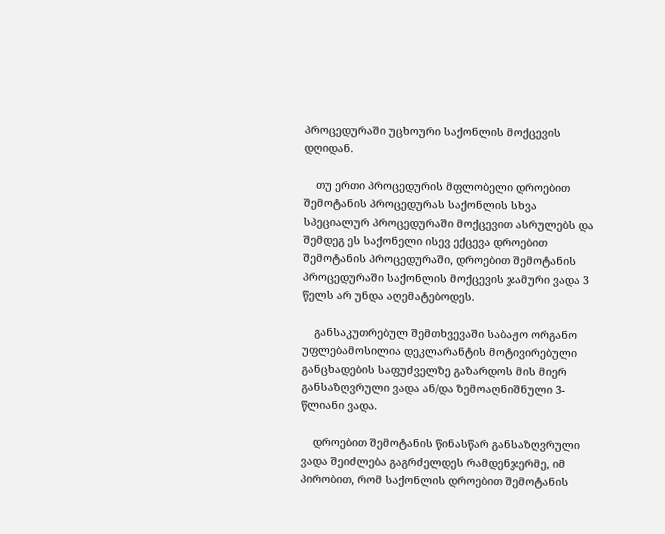პროცედურაში უცხოური საქონლის მოქცევის დღიდან.

    თუ ერთი პროცედურის მფლობელი დროებით შემოტანის პროცედურას საქონლის სხვა სპეციალურ პროცედურაში მოქცევით ასრულებს და შემდეგ ეს საქონელი ისევ ექცევა დროებით შემოტანის პროცედურაში, დროებით შემოტანის პროცედურაში საქონლის მოქცევის ჯამური ვადა 3 წელს არ უნდა აღემატებოდეს.

    განსაკუთრებულ შემთხვევაში საბაჟო ორგანო უფლებამოსილია დეკლარანტის მოტივირებული განცხადების საფუძველზე გაზარდოს მის მიერ განსაზღვრული ვადა ან/და ზემოაღნიშნული 3-წლიანი ვადა.

    დროებით შემოტანის წინასწარ განსაზღვრული ვადა შეიძლება გაგრძელდეს რამდენჯერმე, იმ პირობით, რომ საქონლის დროებით შემოტანის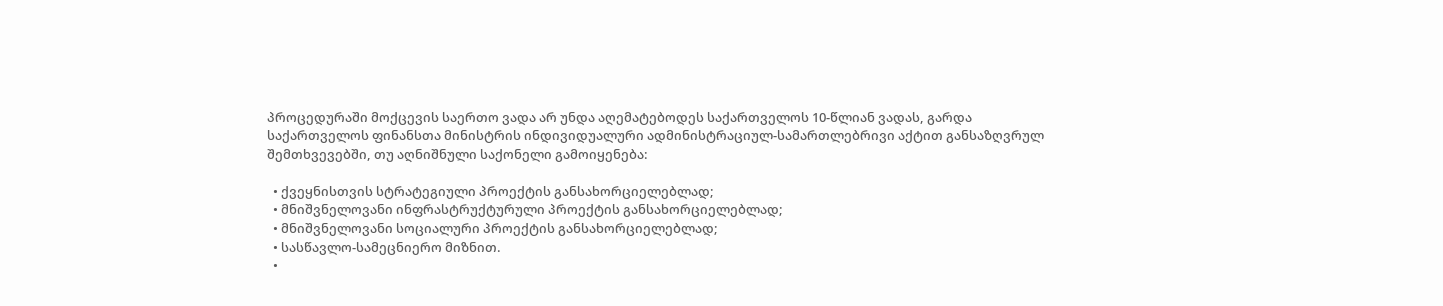პროცედურაში მოქცევის საერთო ვადა არ უნდა აღემატებოდეს საქართველოს 10-წლიან ვადას, გარდა საქართველოს ფინანსთა მინისტრის ინდივიდუალური ადმინისტრაციულ-სამართლებრივი აქტით განსაზღვრულ შემთხვევებში, თუ აღნიშნული საქონელი გამოიყენება:

  • ქვეყნისთვის სტრატეგიული პროექტის განსახორციელებლად;
  • მნიშვნელოვანი ინფრასტრუქტურული პროექტის განსახორციელებლად;
  • მნიშვნელოვანი სოციალური პროექტის განსახორციელებლად;
  • სასწავლო-სამეცნიერო მიზნით.
  •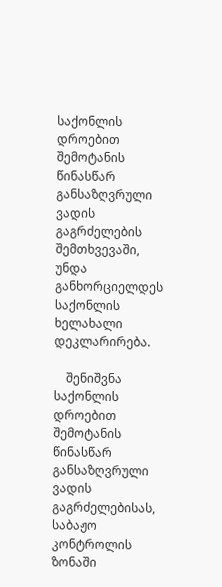საქონლის დროებით შემოტანის წინასწარ განსაზღვრული ვადის გაგრძელების შემთხვევაში, უნდა განხორციელდეს საქონლის ხელახალი დეკლარირება.

    შენიშვნა საქონლის დროებით შემოტანის წინასწარ განსაზღვრული ვადის გაგრძელებისას, საბაჟო კონტროლის ზონაში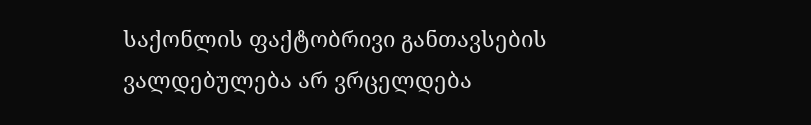საქონლის ფაქტობრივი განთავსების ვალდებულება არ ვრცელდება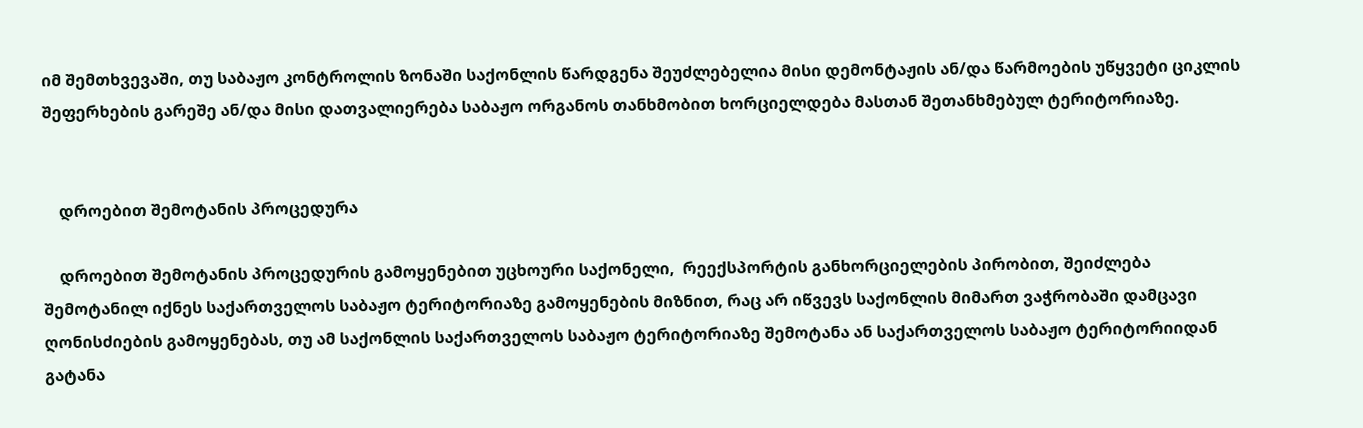იმ შემთხვევაში, თუ საბაჟო კონტროლის ზონაში საქონლის წარდგენა შეუძლებელია მისი დემონტაჟის ან/და წარმოების უწყვეტი ციკლის შეფერხების გარეშე ან/და მისი დათვალიერება საბაჟო ორგანოს თანხმობით ხორციელდება მასთან შეთანხმებულ ტერიტორიაზე.


    დროებით შემოტანის პროცედურა

    დროებით შემოტანის პროცედურის გამოყენებით უცხოური საქონელი,  რეექსპორტის განხორციელების პირობით, შეიძლება შემოტანილ იქნეს საქართველოს საბაჟო ტერიტორიაზე გამოყენების მიზნით, რაც არ იწვევს საქონლის მიმართ ვაჭრობაში დამცავი ღონისძიების გამოყენებას, თუ ამ საქონლის საქართველოს საბაჟო ტერიტორიაზე შემოტანა ან საქართველოს საბაჟო ტერიტორიიდან გატანა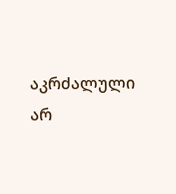აკრძალული არ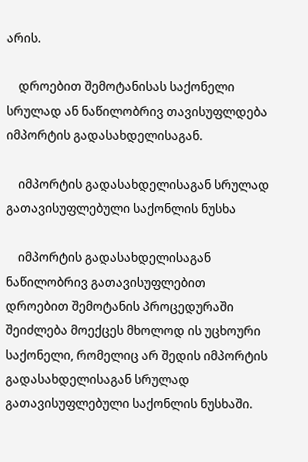არის.

    დროებით შემოტანისას საქონელი სრულად ან ნაწილობრივ თავისუფლდება იმპორტის გადასახდელისაგან.

    იმპორტის გადასახდელისაგან სრულად გათავისუფლებული საქონლის ნუსხა

    იმპორტის გადასახდელისაგან ნაწილობრივ გათავისუფლებით დროებით შემოტანის პროცედურაში შეიძლება მოექცეს მხოლოდ ის უცხოური საქონელი, რომელიც არ შედის იმპორტის გადასახდელისაგან სრულად გათავისუფლებული საქონლის ნუსხაში.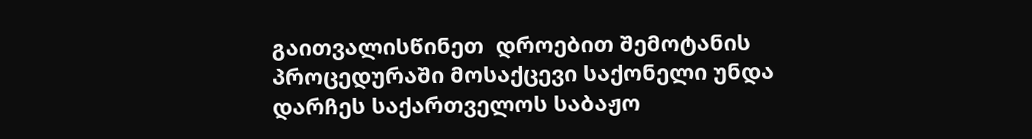გაითვალისწინეთ  დროებით შემოტანის პროცედურაში მოსაქცევი საქონელი უნდა დარჩეს საქართველოს საბაჟო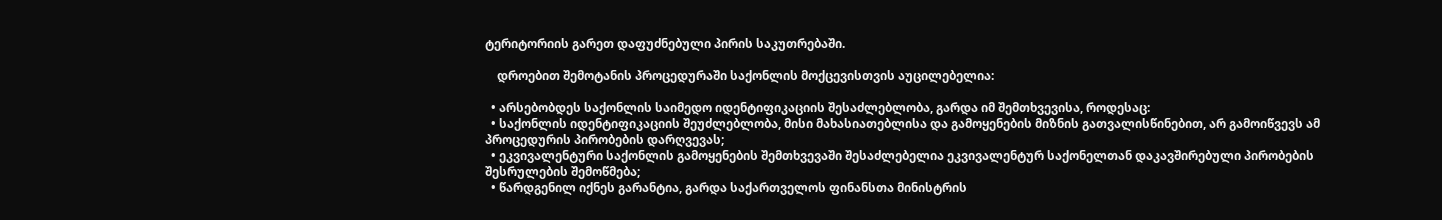ტერიტორიის გარეთ დაფუძნებული პირის საკუთრებაში.

    დროებით შემოტანის პროცედურაში საქონლის მოქცევისთვის აუცილებელია:

  • არსებობდეს საქონლის საიმედო იდენტიფიკაციის შესაძლებლობა, გარდა იმ შემთხვევისა, როდესაც:
  • საქონლის იდენტიფიკაციის შეუძლებლობა, მისი მახასიათებლისა და გამოყენების მიზნის გათვალისწინებით, არ გამოიწვევს ამ პროცედურის პირობების დარღვევას;
  • ეკვივალენტური საქონლის გამოყენების შემთხვევაში შესაძლებელია ეკვივალენტურ საქონელთან დაკავშირებული პირობების შესრულების შემოწმება;
  • წარდგენილ იქნეს გარანტია, გარდა საქართველოს ფინანსთა მინისტრის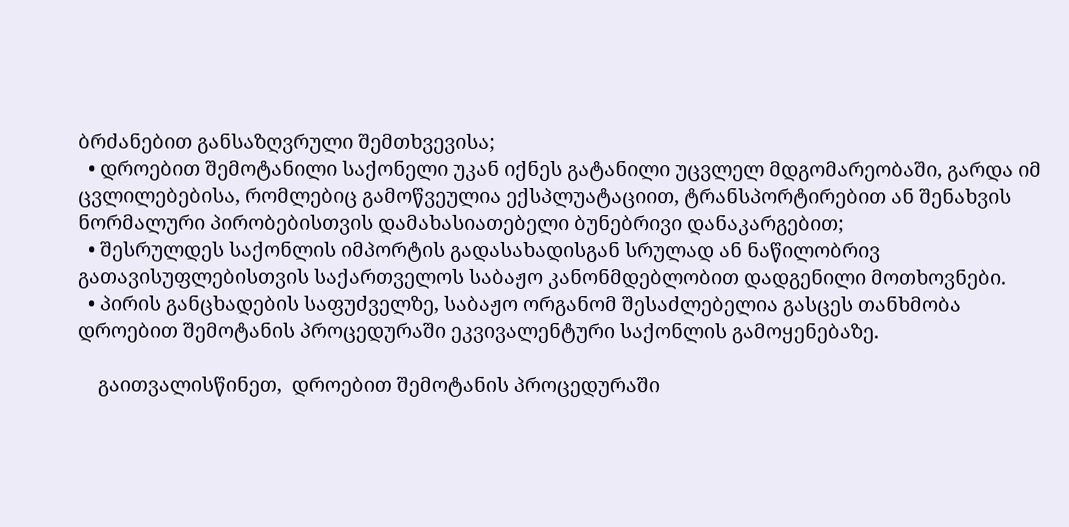ბრძანებით განსაზღვრული შემთხვევისა;
  • დროებით შემოტანილი საქონელი უკან იქნეს გატანილი უცვლელ მდგომარეობაში, გარდა იმ ცვლილებებისა, რომლებიც გამოწვეულია ექსპლუატაციით, ტრანსპორტირებით ან შენახვის ნორმალური პირობებისთვის დამახასიათებელი ბუნებრივი დანაკარგებით;
  • შესრულდეს საქონლის იმპორტის გადასახადისგან სრულად ან ნაწილობრივ გათავისუფლებისთვის საქართველოს საბაჟო კანონმდებლობით დადგენილი მოთხოვნები.
  • პირის განცხადების საფუძველზე, საბაჟო ორგანომ შესაძლებელია გასცეს თანხმობა დროებით შემოტანის პროცედურაში ეკვივალენტური საქონლის გამოყენებაზე.

    გაითვალისწინეთ,  დროებით შემოტანის პროცედურაში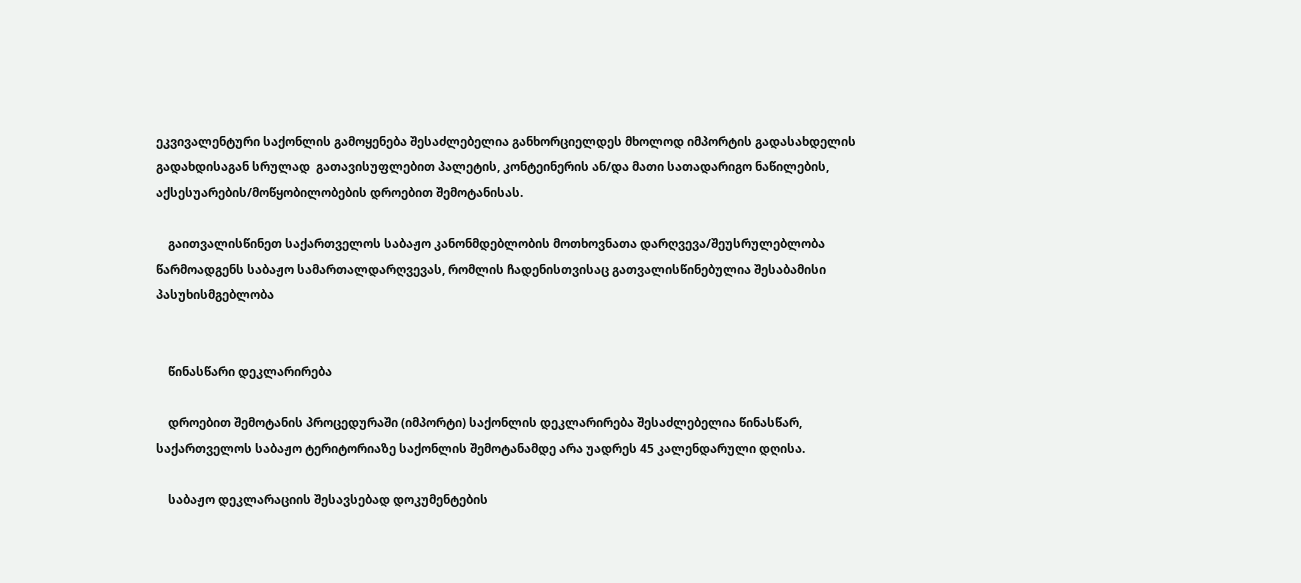ეკვივალენტური საქონლის გამოყენება შესაძლებელია განხორციელდეს მხოლოდ იმპორტის გადასახდელის გადახდისაგან სრულად  გათავისუფლებით პალეტის, კონტეინერის ან/და მათი სათადარიგო ნაწილების, აქსესუარების/მოწყობილობების დროებით შემოტანისას.

    გაითვალისწინეთ საქართველოს საბაჟო კანონმდებლობის მოთხოვნათა დარღვევა/შეუსრულებლობა წარმოადგენს საბაჟო სამართალდარღვევას, რომლის ჩადენისთვისაც გათვალისწინებულია შესაბამისი პასუხისმგებლობა


    წინასწარი დეკლარირება

    დროებით შემოტანის პროცედურაში (იმპორტი) საქონლის დეკლარირება შესაძლებელია წინასწარ, საქართველოს საბაჟო ტერიტორიაზე საქონლის შემოტანამდე არა უადრეს 45 კალენდარული დღისა.

    საბაჟო დეკლარაციის შესავსებად დოკუმენტების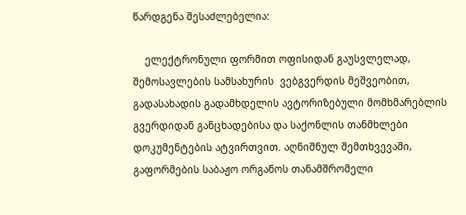წარდგენა შესაძლებელია:

    ელექტრონული ფორმით ოფისიდან გაუსვლელად, შემოსავლების სამსახურის  ვებგვერდის მეშვეობით, გადასახადის გადამხდელის ავტორიზებული მომხმარებლის გვერდიდან განცხადებისა და საქონლის თანმხლები დოკუმენტების ატვირთვით. აღნიშნულ შემთხვევაში, გაფორმების საბაჟო ორგანოს თანამშრომელი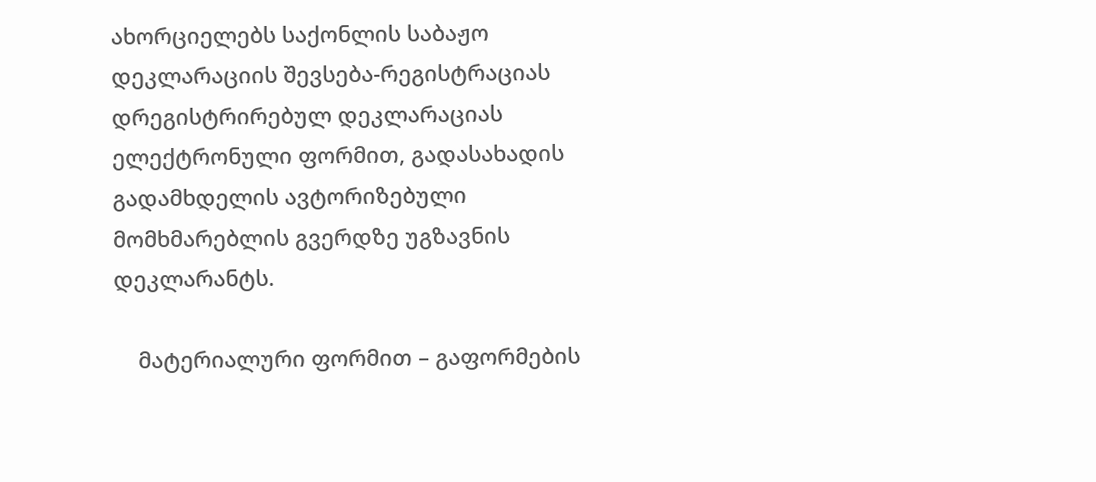ახორციელებს საქონლის საბაჟო დეკლარაციის შევსება-რეგისტრაციას დრეგისტრირებულ დეკლარაციას ელექტრონული ფორმით, გადასახადის გადამხდელის ავტორიზებული მომხმარებლის გვერდზე უგზავნის დეკლარანტს.

    მატერიალური ფორმით – გაფორმების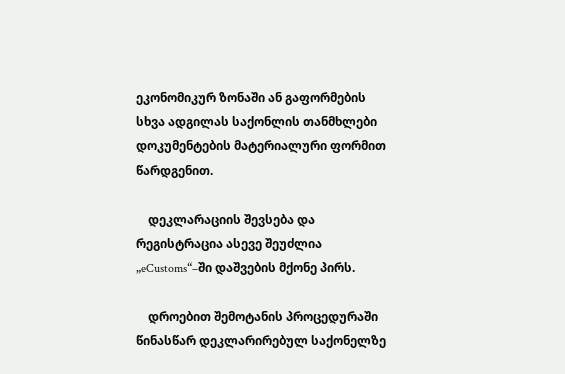ეკონომიკურ ზონაში ან გაფორმების სხვა ადგილას საქონლის თანმხლები დოკუმენტების მატერიალური ფორმით წარდგენით.

    დეკლარაციის შევსება და რეგისტრაცია ასევე შეუძლია „eCustoms“–ში დაშვების მქონე პირს.

    დროებით შემოტანის პროცედურაში წინასწარ დეკლარირებულ საქონელზე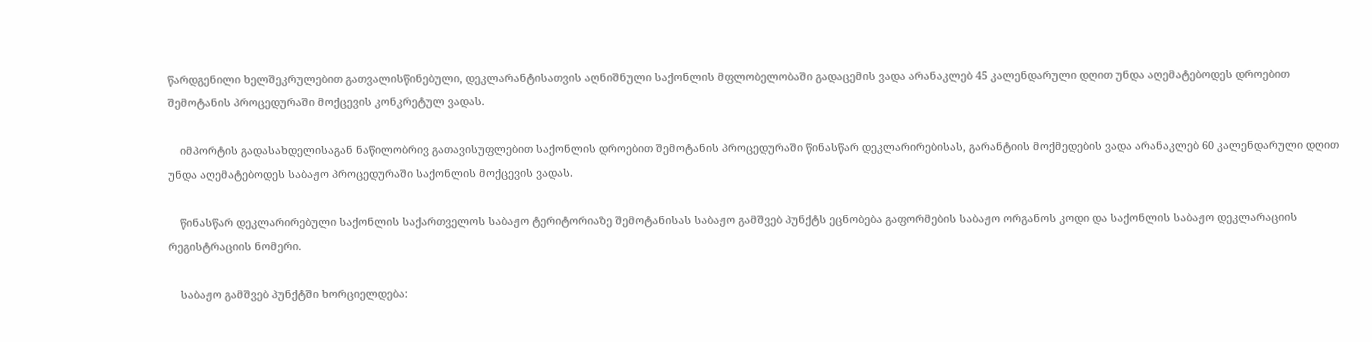წარდგენილი ხელშეკრულებით გათვალისწინებული, დეკლარანტისათვის აღნიშნული საქონლის მფლობელობაში გადაცემის ვადა არანაკლებ 45 კალენდარული დღით უნდა აღემატებოდეს დროებით შემოტანის პროცედურაში მოქცევის კონკრეტულ ვადას.

    იმპორტის გადასახდელისაგან ნაწილობრივ გათავისუფლებით საქონლის დროებით შემოტანის პროცედურაში წინასწარ დეკლარირებისას, გარანტიის მოქმედების ვადა არანაკლებ 60 კალენდარული დღით უნდა აღემატებოდეს საბაჟო პროცედურაში საქონლის მოქცევის ვადას.

    წინასწარ დეკლარირებული საქონლის საქართველოს საბაჟო ტერიტორიაზე შემოტანისას საბაჟო გამშვებ პუნქტს ეცნობება გაფორმების საბაჟო ორგანოს კოდი და საქონლის საბაჟო დეკლარაციის რეგისტრაციის ნომერი.

    საბაჟო გამშვებ პუნქტში ხორციელდება: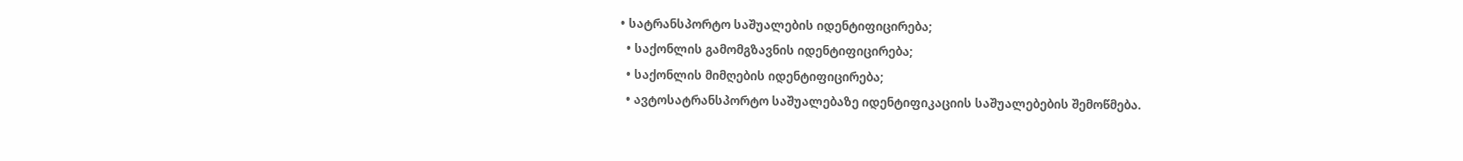• სატრანსპორტო საშუალების იდენტიფიცირება;
  • საქონლის გამომგზავნის იდენტიფიცირება;
  • საქონლის მიმღების იდენტიფიცირება;
  • ავტოსატრანსპორტო საშუალებაზე იდენტიფიკაციის საშუალებების შემოწმება.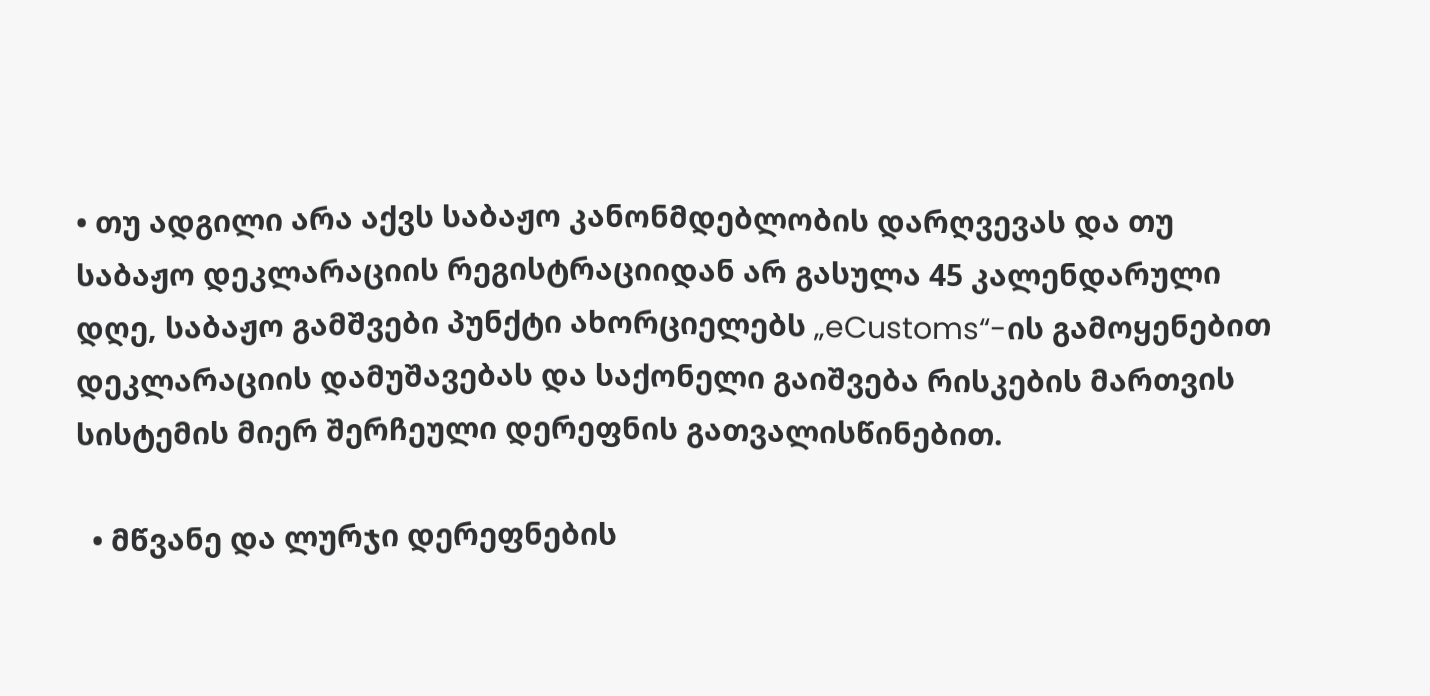• თუ ადგილი არა აქვს საბაჟო კანონმდებლობის დარღვევას და თუ საბაჟო დეკლარაციის რეგისტრაციიდან არ გასულა 45 კალენდარული დღე, საბაჟო გამშვები პუნქტი ახორციელებს „eCustoms“-ის გამოყენებით დეკლარაციის დამუშავებას და საქონელი გაიშვება რისკების მართვის სისტემის მიერ შერჩეული დერეფნის გათვალისწინებით.

  • მწვანე და ლურჯი დერეფნების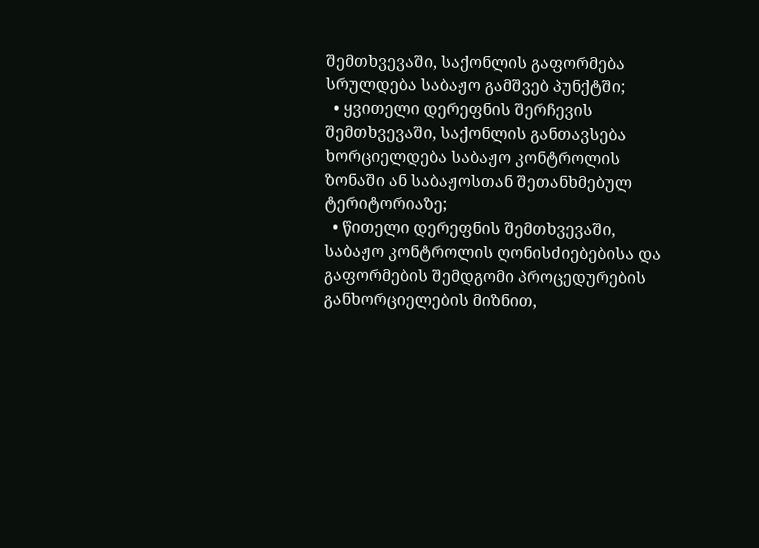შემთხვევაში, საქონლის გაფორმება სრულდება საბაჟო გამშვებ პუნქტში;
  • ყვითელი დერეფნის შერჩევის შემთხვევაში, საქონლის განთავსება ხორციელდება საბაჟო კონტროლის ზონაში ან საბაჟოსთან შეთანხმებულ ტერიტორიაზე;
  • წითელი დერეფნის შემთხვევაში, საბაჟო კონტროლის ღონისძიებებისა და გაფორმების შემდგომი პროცედურების განხორციელების მიზნით,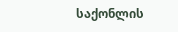საქონლის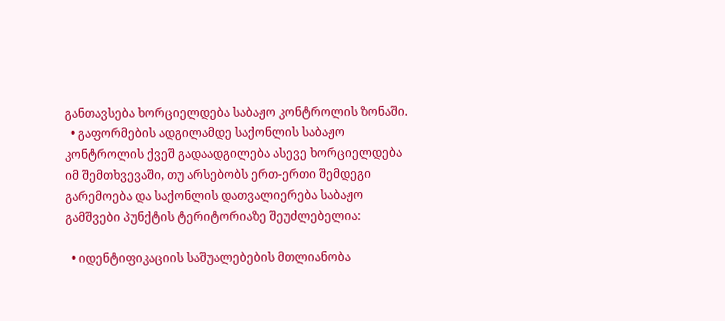განთავსება ხორციელდება საბაჟო კონტროლის ზონაში.
  • გაფორმების ადგილამდე საქონლის საბაჟო კონტროლის ქვეშ გადაადგილება ასევე ხორციელდება იმ შემთხვევაში, თუ არსებობს ერთ-ერთი შემდეგი გარემოება და საქონლის დათვალიერება საბაჟო გამშვები პუნქტის ტერიტორიაზე შეუძლებელია:

  • იდენტიფიკაციის საშუალებების მთლიანობა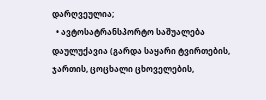დარღვეულია;
  • ავტოსატრანსპორტო საშუალება დაულუქავია (გარდა საყარი ტვირთების, ჯართის, ცოცხალი ცხოველების,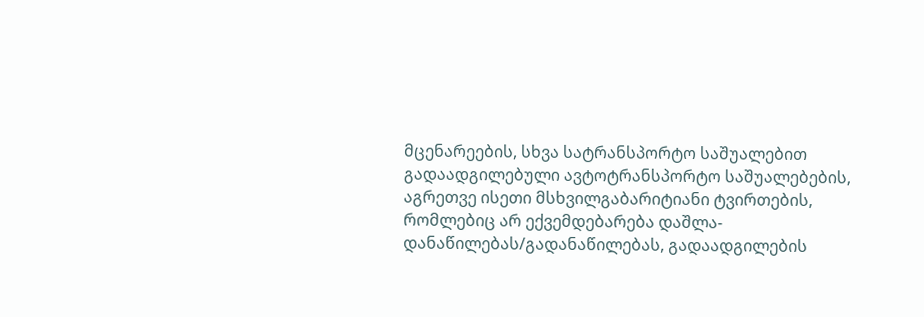მცენარეების, სხვა სატრანსპორტო საშუალებით გადაადგილებული ავტოტრანსპორტო საშუალებების, აგრეთვე ისეთი მსხვილგაბარიტიანი ტვირთების, რომლებიც არ ექვემდებარება დაშლა-დანაწილებას/გადანაწილებას, გადაადგილების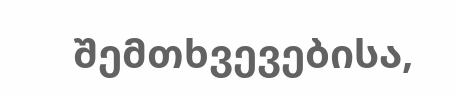შემთხვევებისა,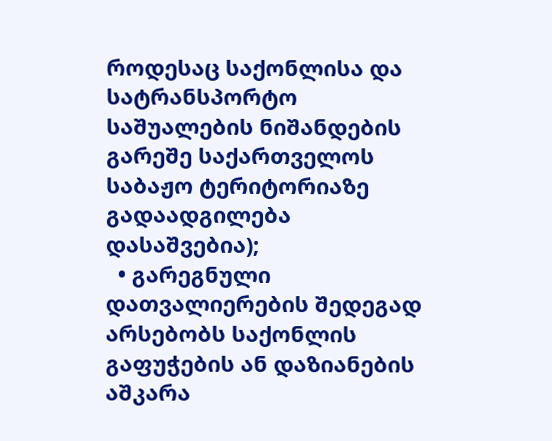როდესაც საქონლისა და სატრანსპორტო საშუალების ნიშანდების გარეშე საქართველოს საბაჟო ტერიტორიაზე გადაადგილება დასაშვებია);
  • გარეგნული დათვალიერების შედეგად არსებობს საქონლის გაფუჭების ან დაზიანების აშკარა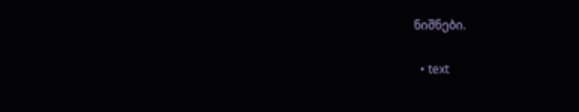ნიშნები.

  • text